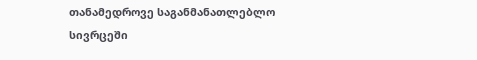თანამედროვე საგანმანათლებლო სივრცეში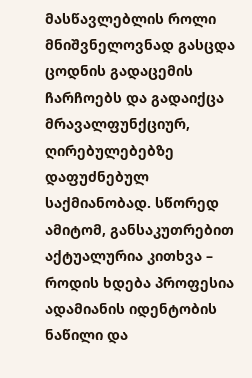მასწავლებლის როლი მნიშვნელოვნად გასცდა ცოდნის გადაცემის ჩარჩოებს და გადაიქცა მრავალფუნქციურ, ღირებულებებზე დაფუძნებულ საქმიანობად. სწორედ ამიტომ, განსაკუთრებით აქტუალურია კითხვა – როდის ხდება პროფესია ადამიანის იდენტობის ნაწილი და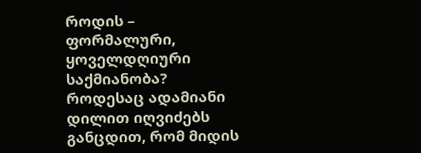როდის – ფორმალური, ყოველდღიური საქმიანობა?
როდესაც ადამიანი დილით იღვიძებს განცდით, რომ მიდის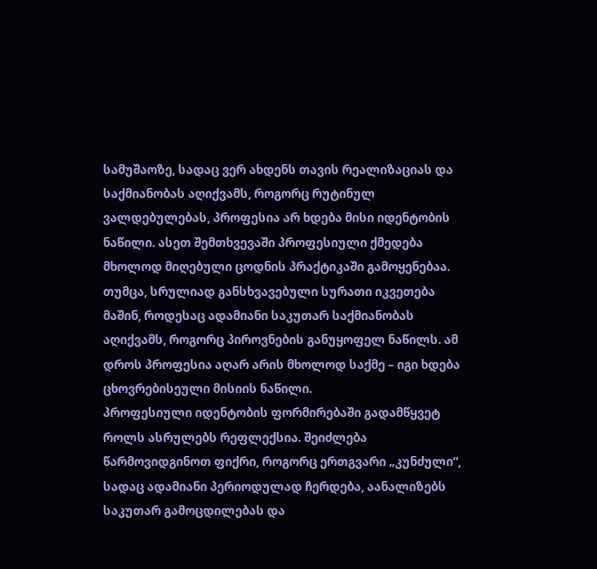სამუშაოზე, სადაც ვერ ახდენს თავის რეალიზაციას და საქმიანობას აღიქვამს, როგორც რუტინულ ვალდებულებას, პროფესია არ ხდება მისი იდენტობის ნაწილი. ასეთ შემთხვევაში პროფესიული ქმედება მხოლოდ მიღებული ცოდნის პრაქტიკაში გამოყენებაა. თუმცა, სრულიად განსხვავებული სურათი იკვეთება მაშინ, როდესაც ადამიანი საკუთარ საქმიანობას აღიქვამს, როგორც პიროვნების განუყოფელ ნაწილს. ამ დროს პროფესია აღარ არის მხოლოდ საქმე – იგი ხდება ცხოვრებისეული მისიის ნაწილი.
პროფესიული იდენტობის ფორმირებაში გადამწყვეტ როლს ასრულებს რეფლექსია. შეიძლება წარმოვიდგინოთ ფიქრი, როგორც ერთგვარი „კუნძული“, სადაც ადამიანი პერიოდულად ჩერდება, აანალიზებს საკუთარ გამოცდილებას და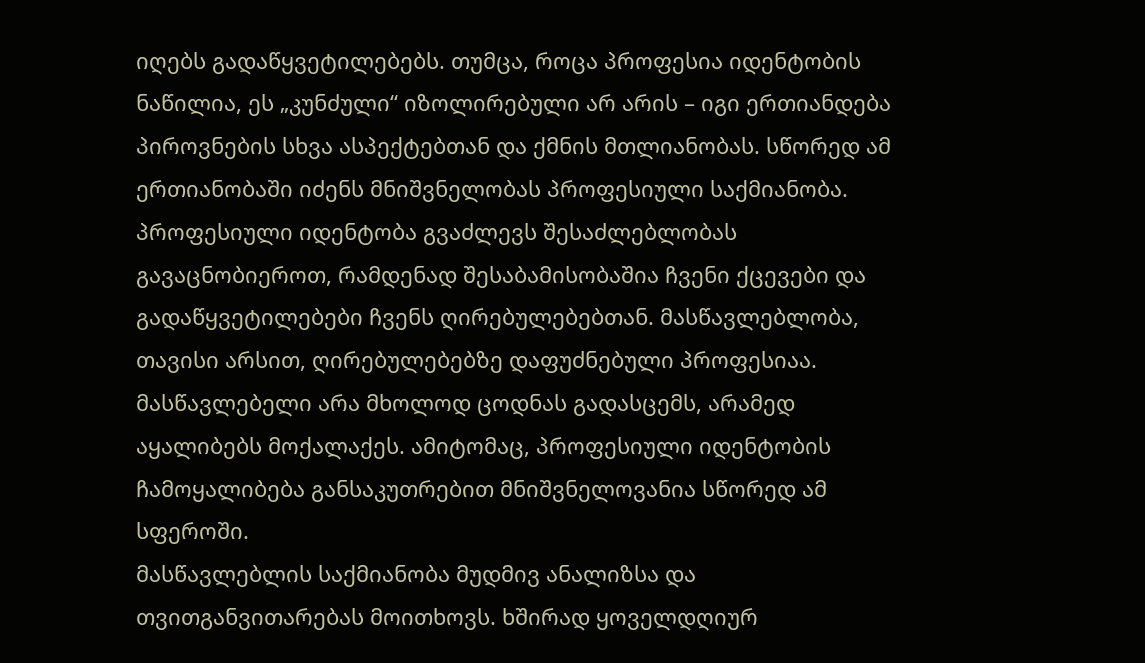იღებს გადაწყვეტილებებს. თუმცა, როცა პროფესია იდენტობის ნაწილია, ეს „კუნძული“ იზოლირებული არ არის – იგი ერთიანდება პიროვნების სხვა ასპექტებთან და ქმნის მთლიანობას. სწორედ ამ ერთიანობაში იძენს მნიშვნელობას პროფესიული საქმიანობა.
პროფესიული იდენტობა გვაძლევს შესაძლებლობას გავაცნობიეროთ, რამდენად შესაბამისობაშია ჩვენი ქცევები და გადაწყვეტილებები ჩვენს ღირებულებებთან. მასწავლებლობა, თავისი არსით, ღირებულებებზე დაფუძნებული პროფესიაა. მასწავლებელი არა მხოლოდ ცოდნას გადასცემს, არამედ აყალიბებს მოქალაქეს. ამიტომაც, პროფესიული იდენტობის ჩამოყალიბება განსაკუთრებით მნიშვნელოვანია სწორედ ამ სფეროში.
მასწავლებლის საქმიანობა მუდმივ ანალიზსა და თვითგანვითარებას მოითხოვს. ხშირად ყოველდღიურ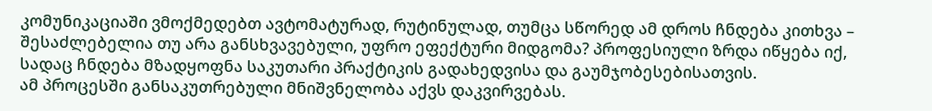კომუნიკაციაში ვმოქმედებთ ავტომატურად, რუტინულად, თუმცა სწორედ ამ დროს ჩნდება კითხვა – შესაძლებელია თუ არა განსხვავებული, უფრო ეფექტური მიდგომა? პროფესიული ზრდა იწყება იქ, სადაც ჩნდება მზადყოფნა საკუთარი პრაქტიკის გადახედვისა და გაუმჯობესებისათვის.
ამ პროცესში განსაკუთრებული მნიშვნელობა აქვს დაკვირვებას.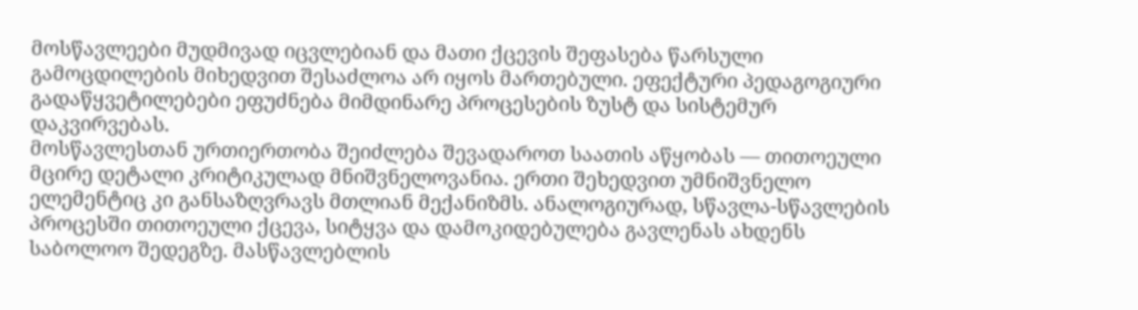მოსწავლეები მუდმივად იცვლებიან და მათი ქცევის შეფასება წარსული გამოცდილების მიხედვით შესაძლოა არ იყოს მართებული. ეფექტური პედაგოგიური გადაწყვეტილებები ეფუძნება მიმდინარე პროცესების ზუსტ და სისტემურ დაკვირვებას.
მოსწავლესთან ურთიერთობა შეიძლება შევადაროთ საათის აწყობას — თითოეული მცირე დეტალი კრიტიკულად მნიშვნელოვანია. ერთი შეხედვით უმნიშვნელო ელემენტიც კი განსაზღვრავს მთლიან მექანიზმს. ანალოგიურად, სწავლა-სწავლების პროცესში თითოეული ქცევა, სიტყვა და დამოკიდებულება გავლენას ახდენს საბოლოო შედეგზე. მასწავლებლის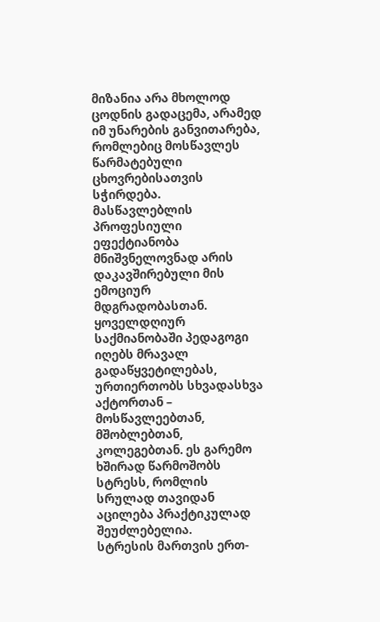მიზანია არა მხოლოდ ცოდნის გადაცემა, არამედ იმ უნარების განვითარება, რომლებიც მოსწავლეს წარმატებული ცხოვრებისათვის სჭირდება.
მასწავლებლის პროფესიული ეფექტიანობა მნიშვნელოვნად არის დაკავშირებული მის ემოციურ მდგრადობასთან. ყოველდღიურ საქმიანობაში პედაგოგი იღებს მრავალ გადაწყვეტილებას, ურთიერთობს სხვადასხვა აქტორთან – მოსწავლეებთან, მშობლებთან, კოლეგებთან. ეს გარემო ხშირად წარმოშობს სტრესს, რომლის სრულად თავიდან აცილება პრაქტიკულად შეუძლებელია.
სტრესის მართვის ერთ-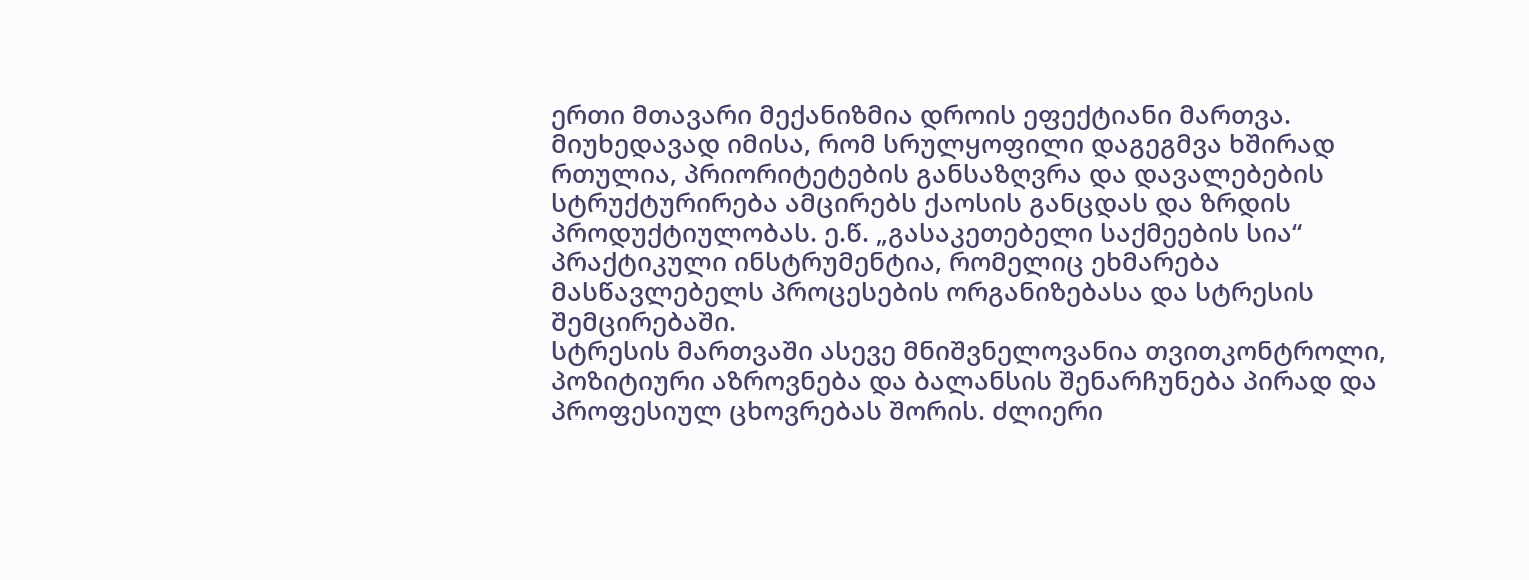ერთი მთავარი მექანიზმია დროის ეფექტიანი მართვა. მიუხედავად იმისა, რომ სრულყოფილი დაგეგმვა ხშირად რთულია, პრიორიტეტების განსაზღვრა და დავალებების სტრუქტურირება ამცირებს ქაოსის განცდას და ზრდის პროდუქტიულობას. ე.წ. „გასაკეთებელი საქმეების სია“ პრაქტიკული ინსტრუმენტია, რომელიც ეხმარება მასწავლებელს პროცესების ორგანიზებასა და სტრესის შემცირებაში.
სტრესის მართვაში ასევე მნიშვნელოვანია თვითკონტროლი, პოზიტიური აზროვნება და ბალანსის შენარჩუნება პირად და პროფესიულ ცხოვრებას შორის. ძლიერი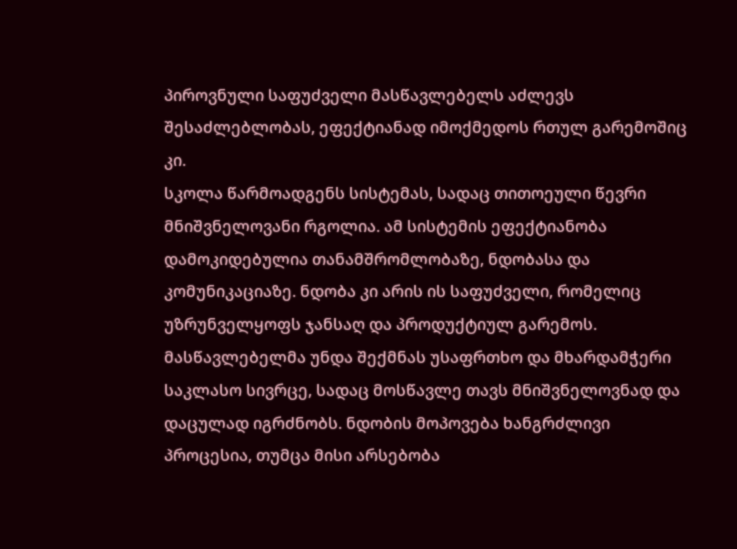პიროვნული საფუძველი მასწავლებელს აძლევს შესაძლებლობას, ეფექტიანად იმოქმედოს რთულ გარემოშიც კი.
სკოლა წარმოადგენს სისტემას, სადაც თითოეული წევრი მნიშვნელოვანი რგოლია. ამ სისტემის ეფექტიანობა დამოკიდებულია თანამშრომლობაზე, ნდობასა და კომუნიკაციაზე. ნდობა კი არის ის საფუძველი, რომელიც უზრუნველყოფს ჯანსაღ და პროდუქტიულ გარემოს.
მასწავლებელმა უნდა შექმნას უსაფრთხო და მხარდამჭერი საკლასო სივრცე, სადაც მოსწავლე თავს მნიშვნელოვნად და დაცულად იგრძნობს. ნდობის მოპოვება ხანგრძლივი პროცესია, თუმცა მისი არსებობა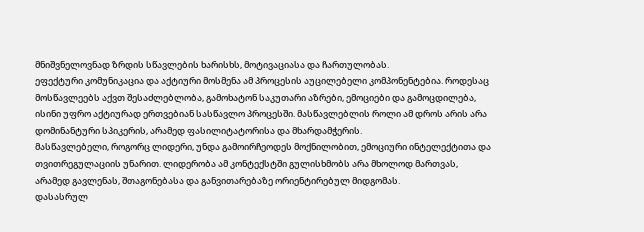მნიშვნელოვნად ზრდის სწავლების ხარისხს, მოტივაციასა და ჩართულობას.
ეფექტური კომუნიკაცია და აქტიური მოსმენა ამ პროცესის აუცილებელი კომპონენტებია. როდესაც მოსწავლეებს აქვთ შესაძლებლობა, გამოხატონ საკუთარი აზრები, ემოციები და გამოცდილება, ისინი უფრო აქტიურად ერთვებიან სასწავლო პროცესში. მასწავლებლის როლი ამ დროს არის არა დომინანტური სპიკერის, არამედ ფასილიტატორისა და მხარდამჭერის.
მასწავლებელი, როგორც ლიდერი, უნდა გამოირჩეოდეს მოქნილობით, ემოციური ინტელექტითა და თვითრეგულაციის უნარით. ლიდერობა ამ კონტექსტში გულისხმობს არა მხოლოდ მართვას, არამედ გავლენას, შთაგონებასა და განვითარებაზე ორიენტირებულ მიდგომას.
დასასრულ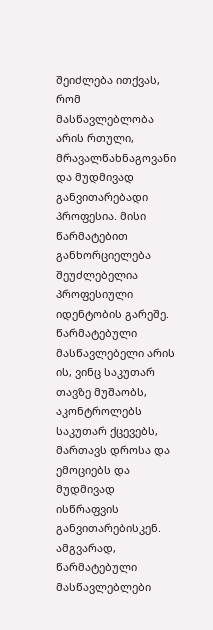შეიძლება ითქვას, რომ მასწავლებლობა არის რთული, მრავალწახნაგოვანი და მუდმივად განვითარებადი პროფესია. მისი წარმატებით განხორციელება შეუძლებელია პროფესიული იდენტობის გარეშე. წარმატებული მასწავლებელი არის ის, ვინც საკუთარ თავზე მუშაობს, აკონტროლებს საკუთარ ქცევებს, მართავს დროსა და ემოციებს და მუდმივად ისწრაფვის განვითარებისკენ.
ამგვარად, წარმატებული მასწავლებლები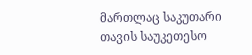მართლაც საკუთარი თავის საუკეთესო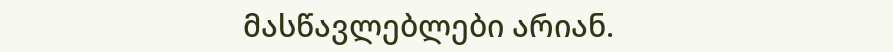მასწავლებლები არიან.